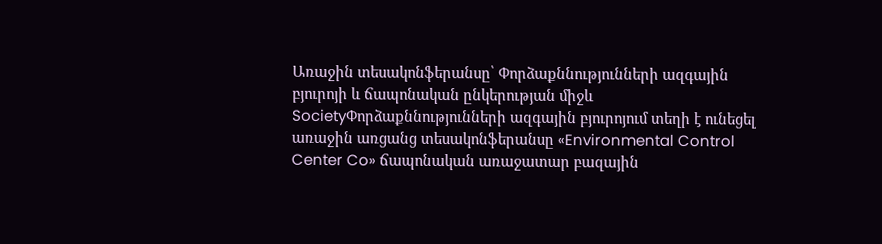Առաջին տեսակոնֆերանսը՝ Փորձաքննությունների ազգային բյուրոյի և ճապոնական ընկերության միջև
SocietyՓորձաքննությունների ազգային բյուրոյում տեղի է ունեցել առաջին առցանց տեսակոնֆերանսը «Environmental Control Center Co» ճապոնական առաջատար բազային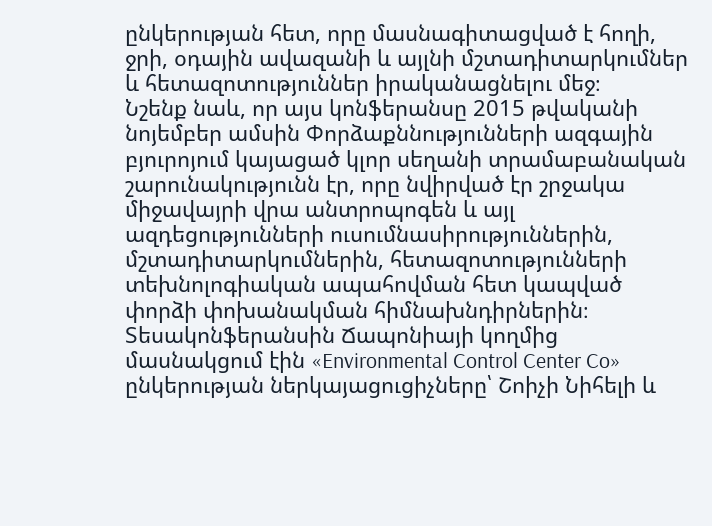ընկերության հետ, որը մասնագիտացված է հողի, ջրի, օդային ավազանի և այլնի մշտադիտարկումներ և հետազոտություններ իրականացնելու մեջ։
Նշենք նաև, որ այս կոնֆերանսը 2015 թվականի նոյեմբեր ամսին Փորձաքննությունների ազգային բյուրոյում կայացած կլոր սեղանի տրամաբանական շարունակությունն էր, որը նվիրված էր շրջակա միջավայրի վրա անտրոպոգեն և այլ ազդեցությունների ուսումնասիրություններին, մշտադիտարկումներին, հետազոտությունների տեխնոլոգիական ապահովման հետ կապված փորձի փոխանակման հիմնախնդիրներին։
Տեսակոնֆերանսին Ճապոնիայի կողմից մասնակցում էին «Environmental Control Center Co» ընկերության ներկայացուցիչները՝ Շոիչի Նիհելի և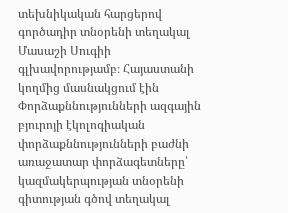տեխնիկական հարցերով գործադիր տնօրենի տեղակալ Մասաշի Սուգիի գլխավորությամբ։ Հայաստանի կողմից մասնակցում էին Փորձաքննությունների ազգային բյուրոյի էկոլոգիական փորձաքննությունների բաժնի առաջատար փորձագետները՝ կազմակերպության տնօրենի գիտության գծով տեղակալ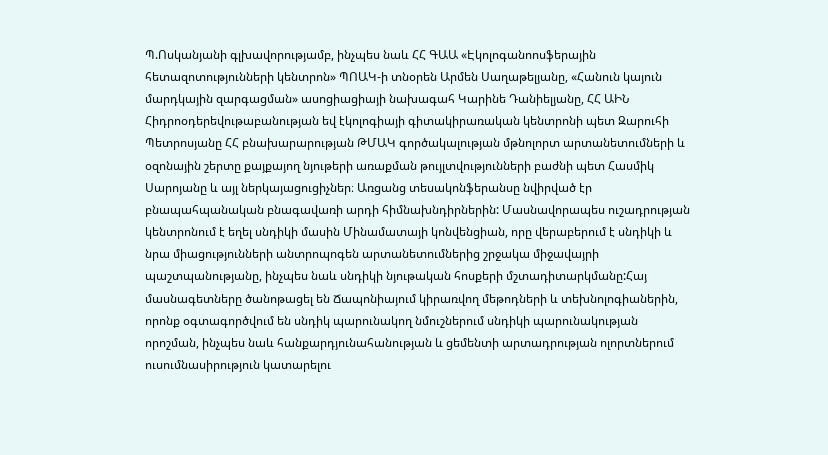Պ.Ոսկանյանի գլխավորությամբ, ինչպես նաև ՀՀ ԳԱԱ «Էկոլոգանոոսֆերային հետազոտությունների կենտրոն» ՊՈԱԿ-ի տնօրեն Արմեն Սաղաթելյանը, «Հանուն կայուն մարդկային զարգացման» ասոցիացիայի նախագահ Կարինե Դանիելյանը, ՀՀ ԱԻՆ Հիդրոօդերեվութաբանության եվ էկոլոգիայի գիտակիրառական կենտրոնի պետ Զարուհի Պետրոսյանը ՀՀ բնախարարության ԹՄԱԿ գործակալության մթնոլորտ արտանետումների և օզոնային շերտը քայքայող նյութերի առաքման թույլտվությունների բաժնի պետ Հասմիկ Սարոյանը և այլ ներկայացուցիչներ։ Առցանց տեսակոնֆերանսը նվիրված էր բնապահպանական բնագավառի արդի հիմնախնդիրներին: Մասնավորապես ուշադրության կենտրոնում է եղել սնդիկի մասին Մինամատայի կոնվենցիան, որը վերաբերում է սնդիկի և նրա միացությունների անտրոպոգեն արտանետումներից շրջակա միջավայրի պաշտպանությանը, ինչպես նաև սնդիկի նյութական հոսքերի մշտադիտարկմանը:Հայ մասնագետները ծանոթացել են Ճապոնիայում կիրառվող մեթոդների և տեխնոլոգիաներին, որոնք օգտագործվում են սնդիկ պարունակող նմուշներում սնդիկի պարունակության որոշման, ինչպես նաև հանքարդյունահանության և ցեմենտի արտադրության ոլորտներում ուսումնասիրություն կատարելու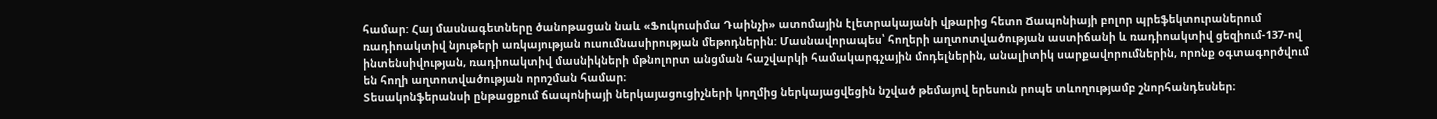համար: Հայ մասնագետները ծանոթացան նաև «Ֆուկուսիմա Դաինչի» ատոմային էլետրակայանի վթարից հետո Ճապոնիայի բոլոր պրեֆեկտուրաներում ռադիոակտիվ նյութերի առկայության ուսումնասիրության մեթոդներին: Մասնավորապես՝ հողերի աղտոտվածության աստիճանի և ռադիոակտիվ ցեզիում-137-ով ինտենսիվության, ռադիոակտիվ մասնիկների մթնոլորտ անցման հաշվարկի համակարգչային մոդելներին, անալիտիկ սարքավորումներին, որոնք օգտագործվում են հողի աղտոտվածության որոշման համար։
Տեսակոնֆերանսի ընթացքում ճապոնիայի ներկայացուցիչների կողմից ներկայացվեցին նշված թեմայով երեսուն րոպե տևողությամբ շնորհանդեսներ։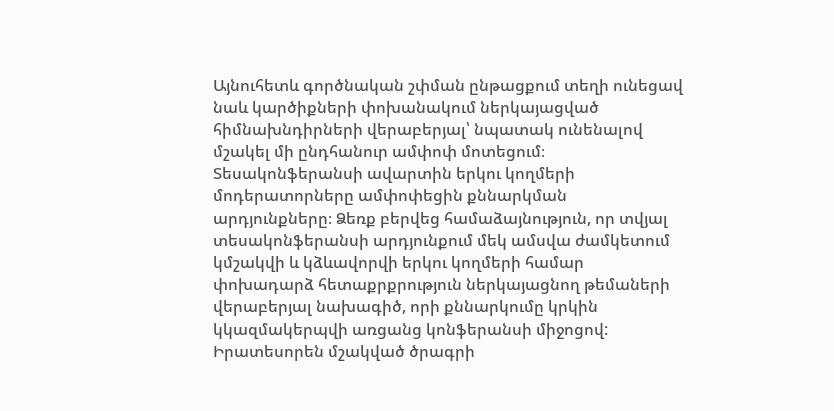Այնուհետև գործնական շփման ընթացքում տեղի ունեցավ նաև կարծիքների փոխանակում ներկայացված հիմնախնդիրների վերաբերյալ՝ նպատակ ունենալով մշակել մի ընդհանուր ամփոփ մոտեցում։
Տեսակոնֆերանսի ավարտին երկու կողմերի մոդերատորները ամփոփեցին քննարկման արդյունքները։ Ձեռք բերվեց համաձայնություն, որ տվյալ տեսակոնֆերանսի արդյունքում մեկ ամսվա ժամկետում կմշակվի և կձևավորվի երկու կողմերի համար փոխադարձ հետաքրքրություն ներկայացնող թեմաների վերաբերյալ նախագիծ, որի քննարկումը կրկին կկազմակերպվի առցանց կոնֆերանսի միջոցով:
Իրատեսորեն մշակված ծրագրի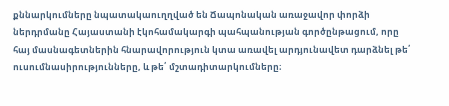քննարկումները նպատակաուղղված են Ճապոնական առաջավոր փորձի ներդրմանը Հայաստանի էկոհամակարգի պահպանության գործընթացում, որը հայ մասնագետներին հնարավորություն կտա առավել արդյունավետ դարձնել թե՛ ուսումնասիրությունները, և թե՛ մշտադիտարկումները։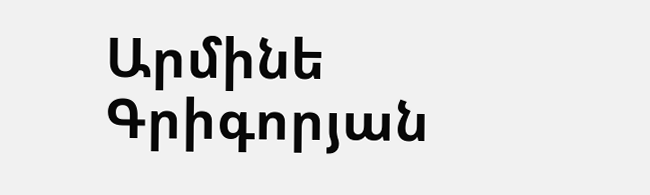Արմինե Գրիգորյան